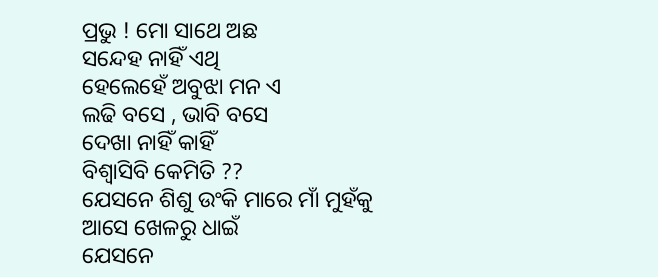ପ୍ରଭୁ ! ମୋ ସାଥେ ଅଛ
ସନ୍ଦେହ ନାହିଁ ଏଥି
ହେଲେହେଁ ଅବୁଝା ମନ ଏ
ଲଢି ବସେ , ଭାବି ବସେ
ଦେଖା ନାହିଁ କାହିଁ
ବିଶ୍ବାସିବି କେମିତି ??
ଯେସନେ ଶିଶୁ ଉଂକି ମାରେ ମାଁ ମୁହଁକୁ
ଆସେ ଖେଳରୁ ଧାଇଁ
ଯେସନେ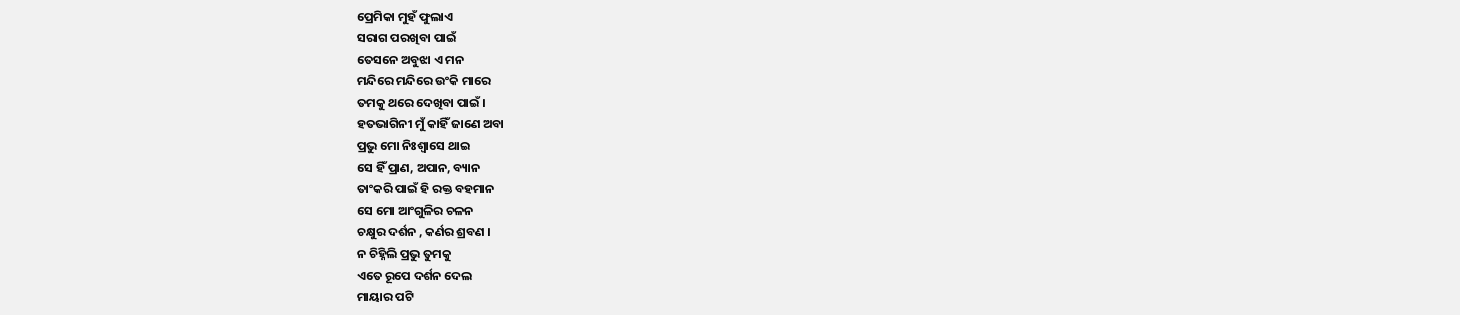ପ୍ରେମିକା ମୁହଁ ଫୁଲାଏ
ସରାଗ ପରଖିବା ପାଇଁ
ତେସନେ ଅବୁଝା ଏ ମନ
ମନ୍ଦିରେ ମନ୍ଦିରେ ଉଂକି ମାରେ
ତମକୁ ଥରେ ଦେଖିବା ପାଇଁ ।
ହତଭାଗିନୀ ମୁଁ କାହିଁ ଜାଣେ ଅବା
ପ୍ରଭୁ ମୋ ନିଃଶ୍ବାସେ ଥାଇ
ସେ ହିଁ ପ୍ରାଣ, ଅପାନ, ବ୍ୟାନ
ତାଂକରି ପାଇଁ ହି ରକ୍ତ ବହମାନ
ସେ ମୋ ଆଂଗୁଳିର ଚଳନ
ଚକ୍ଷୁର ଦର୍ଶନ , କର୍ଣର ଶ୍ରବଣ ।
ନ ଚିହ୍ନିଲି ପ୍ରଭୁ ତୁମକୁ
ଏତେ ରୂପେ ଦର୍ଶନ ଦେଲ
ମାୟାର ପଟି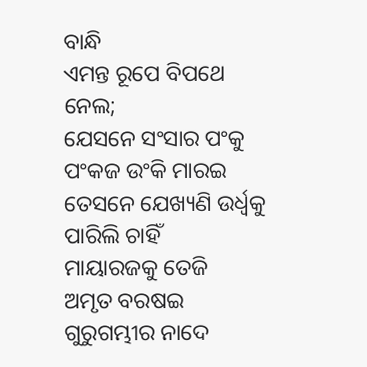ବାନ୍ଧି
ଏମନ୍ତ ରୂପେ ବିପଥେ ନେଲ;
ଯେସନେ ସଂସାର ପଂକୁ
ପଂକଜ ଉଂକି ମାରଇ
ତେସନେ ଯେଖ୍ୟଣି ଉର୍ଧ୍ବକୁ
ପାରିଲି ଚାହିଁ
ମାୟାରଜକୁ ତେଜି
ଅମୃତ ବରଷଇ
ଗୁରୁଗମ୍ଭୀର ନାଦେ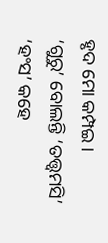ହୃଦ ମୋ କମ୍ପଇ ।
‘ଗୁରୁ’ ବୋଲନ୍ତି ‘ତତ୍ତ୍ବମସି’
‘ହଂସ’ କହେ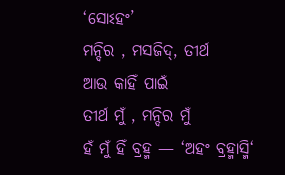‘ସୋଽହଂ’
ମନ୍ଦିର , ମସଜିଦ୍, ତୀର୍ଥ
ଆଉ କାହିଁ ପାଇଁ
ତୀର୍ଥ ମୁଁ , ମନ୍ଦିର ମୁଁ
ହଁ ମୁଁ ହିଁ ବ୍ରହ୍ମ — ‘ଅହଂ ବ୍ରହ୍ମାସ୍ମି‘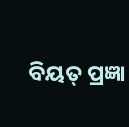ବିୟତ୍ ପ୍ରଜ୍ଞା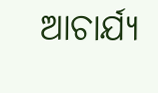ଆଚାର୍ଯ୍ୟ